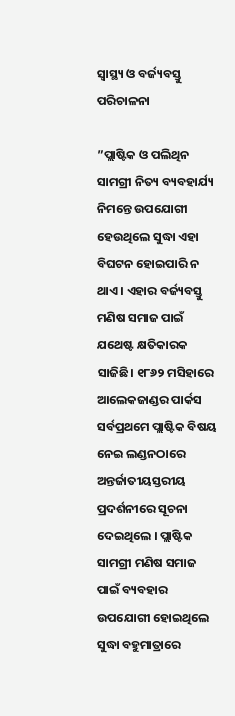ସ୍ବାସ୍ଥ୍ୟ ଓ ବର୍ଜ୍ୟବସ୍ତୁ ପରିଚାଳନା

”ପ୍ଲାଷ୍ଟିକ ଓ ପଲିଥିନ ସାମଗ୍ରୀ ନିତ୍ୟ ବ୍ୟବହାର୍ଯ୍ୟ ନିମନ୍ତେ ଉପଯୋଗୀ ହେଉଥିଲେ ସୁଦ୍ଧା ଏହା ବିଘଟନ ହୋଇପାରି ନ ଥାଏ । ଏହାର ବର୍ଜ୍ୟବସ୍ତୁ ମଣିଷ ସମାଜ ପାଇଁ ଯଥେଷ୍ଟ କ୍ଷତିକାରକ ସାଜିଛି। ୧୮୬୨ ମସିହାରେ ଆଲେକଜାଣ୍ଡର ପାର୍କସ ସର୍ବପ୍ରଥମେ ପ୍ଲାଷ୍ଟିକ ବିଷୟ ନେଇ ଲଣ୍ଡନଠାରେ ଅନ୍ତର୍ଜାତୀୟସ୍ତରୀୟ ପ୍ରଦର୍ଶନୀରେ ସୂଚନା ଦେଇଥିଲେ । ପ୍ଲାଷ୍ଟିକ ସାମଗ୍ରୀ ମଣିଷ ସମାଜ ପାଇଁ ବ୍ୟବହାର ଉପଯୋଗୀ ହୋଇଥିଲେ ସୁଦ୍ଧା ବହୁମାତ୍ରାରେ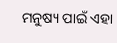ମନୁଷ୍ୟ ପାଇଁ ଏହା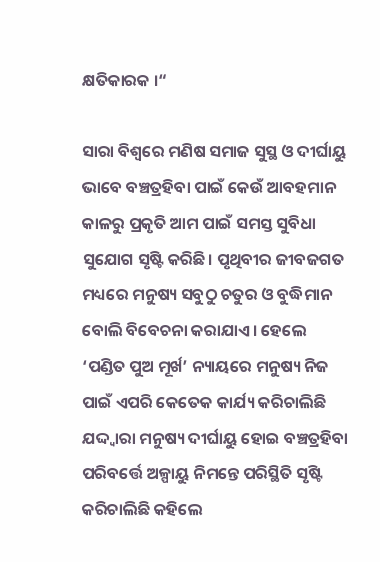କ୍ଷତିକାରକ ।“

ସାରା ବିଶ୍ୱରେ ମଣିଷ ସମାଜ ସୁସ୍ଥ ଓ ଦୀର୍ଘାୟୁ ଭାବେ ବଞ୍ଚତ୍ରହିବା ପାଇଁ କେଉଁ ଆବହମାନ କାଳରୁ ପ୍ରକୃତି ଆମ ପାଇଁ ସମସ୍ତ ସୁବିଧା ସୁଯୋଗ ସୃଷ୍ଟି କରିଛି। ପୃଥିବୀର ଜୀବଜଗତ ମଧ୍ୟରେ ମନୁଷ୍ୟ ସବୁଠୁ ଚତୁର ଓ ବୁଦ୍ଧିମାନ ବୋଲି ବିବେଚନା କରାଯାଏ। ହେଲେ ‘ପଣ୍ଡିତ ପୁଅ ମୂର୍ଖ’ ନ୍ୟାୟରେ ମନୁଷ୍ୟ ନିଜ ପାଇଁ ଏପରି କେତେକ କାର୍ଯ୍ୟ କରିଚାଲିଛି ଯଦ୍ଦ୍ବାରା ମନୁଷ୍ୟ ଦୀର୍ଘାୟୁ ହୋଇ ବଞ୍ଚତ୍ରହିବା ପରିବର୍ତ୍ତେ ଅଳ୍ପାୟୁ ନିମନ୍ତେ ପରିସ୍ଥିତି ସୃଷ୍ଟି କରିଚାଲିଛି କହିଲେ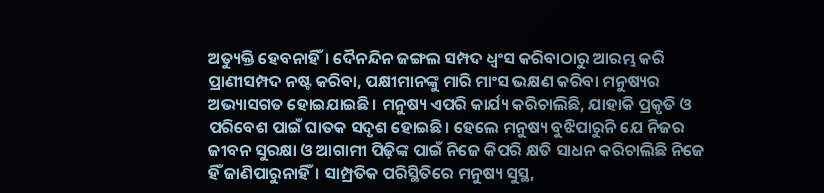ଅତ୍ୟୁକ୍ତି ହେବନାହିଁ। ଦୈନନ୍ଦିନ ଜଙ୍ଗଲ ସମ୍ପଦ ଧ୍ବଂସ କରିବାଠାରୁ ଆରମ୍ଭ କରି ପ୍ରାଣୀସମ୍ପଦ ନଷ୍ଟ କରିବା, ପକ୍ଷୀମାନଙ୍କୁ ମାରି ମାଂସ ଭକ୍ଷଣ କରିବା ମନୁଷ୍ୟର ଅଭ୍ୟାସଗତ ହୋଇଯାଇଛି। ମନୁଷ୍ୟ ଏପରି କାର୍ଯ୍ୟ କରିଚାଲିଛି, ଯାହାକି ପ୍ରକୃତି ଓ ପରିବେଶ ପାଇଁ ଘାତକ ସଦୃଶ ହୋଇଛି। ହେଲେ ମନୁଷ୍ୟ ବୁଝିପାରୁନି ଯେ ନିଜର ଜୀବନ ସୁରକ୍ଷା ଓ ଆଗାମୀ ପିଢ଼ିଙ୍କ ପାଇଁ ନିଜେ କିପରି କ୍ଷତି ସାଧନ କରିଚାଲିଛି ନିଜେ ହିଁ ଜାଣିପାରୁନାହିଁ। ସାମ୍ପ୍ରତିକ ପରିସ୍ଥିତିରେ ମନୁଷ୍ୟ ସୁସ୍ଥ,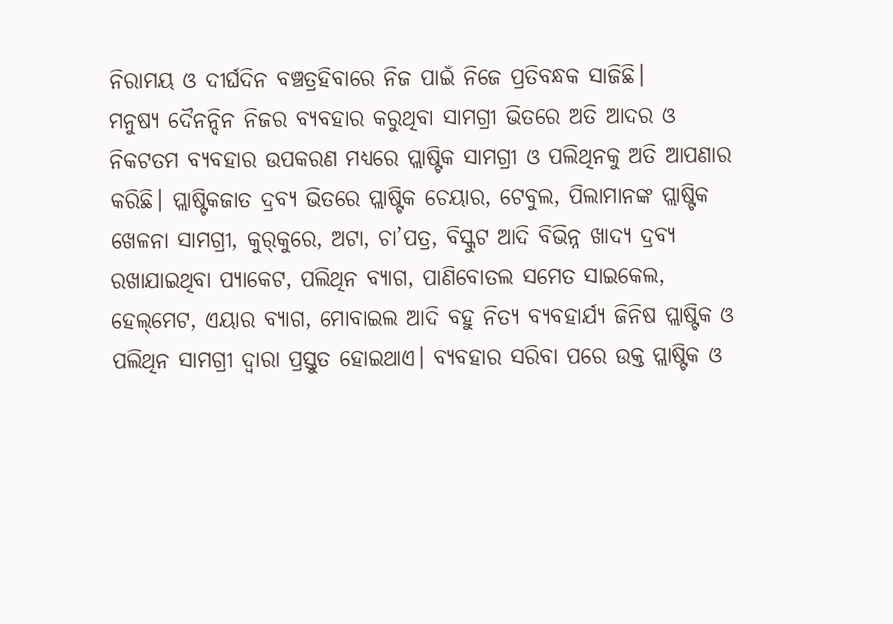ନିରାମୟ ଓ ଦୀର୍ଘଦିନ ବଞ୍ଚତ୍ରହିବାରେ ନିଜ ପାଇଁ ନିଜେ ପ୍ରତିବନ୍ଧକ ସାଜିଛି।
ମନୁଷ୍ୟ ଦୈନନ୍ଦିନ ନିଜର ବ୍ୟବହାର କରୁଥିବା ସାମଗ୍ରୀ ଭିତରେ ଅତି ଆଦର ଓ ନିକଟତମ ବ୍ୟବହାର ଉପକରଣ ମଧ୍ୟରେ ପ୍ଲାଷ୍ଟିକ ସାମଗ୍ରୀ ଓ ପଲିଥିନକୁ ଅତି ଆପଣାର କରିଛି। ପ୍ଲାଷ୍ଟିକଜାତ ଦ୍ରବ୍ୟ ଭିତରେ ପ୍ଲାଷ୍ଟିକ ଚେୟାର, ଟେବୁଲ, ପିଲାମାନଙ୍କ ପ୍ଲାଷ୍ଟିକ ଖେଳନା ସାମଗ୍ରୀ, କୁର୍‌କୁରେ, ଅଟା, ଚା’ପତ୍ର, ବିସ୍କୁଟ ଆଦି ବିଭିନ୍ନ ଖାଦ୍ୟ ଦ୍ରବ୍ୟ ରଖାଯାଇଥିବା ପ୍ୟାକେଟ, ପଲିଥିନ ବ୍ୟାଗ, ପାଣିବୋତଲ ସମେତ ସାଇକେଲ, ହେଲ୍‌ମେଟ, ଏୟାର ବ୍ୟାଗ, ମୋବାଇଲ ଆଦି ବହୁ ନିତ୍ୟ ବ୍ୟବହାର୍ଯ୍ୟ ଜିନିଷ ପ୍ଲାଷ୍ଟିକ ଓ ପଲିଥିନ ସାମଗ୍ରୀ ଦ୍ୱାରା ପ୍ରସ୍ତୁତ ହୋଇଥାଏ। ବ୍ୟବହାର ସରିବା ପରେ ଉକ୍ତ ପ୍ଲାଷ୍ଟିକ ଓ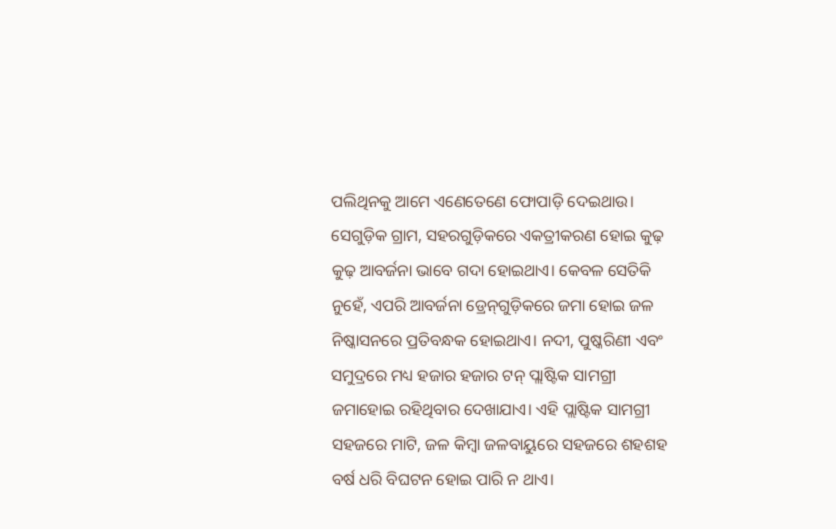ପଲିଥିନକୁ ଆମେ ଏଣେତେଣେ ଫୋପାଡ଼ି ଦେଇଥାଉ। ସେଗୁଡ଼ିକ ଗ୍ରାମ, ସହରଗୁଡ଼ିକରେ ଏକତ୍ରୀକରଣ ହୋଇ କୁଢ଼ କୁଢ଼ ଆବର୍ଜନା ଭାବେ ଗଦା ହୋଇଥାଏ। କେବଳ ସେତିକି ନୁହେଁ, ଏପରି ଆବର୍ଜନା ଡ୍ରେନ୍‌ଗୁଡ଼ିକରେ ଜମା ହୋଇ ଜଳ ନିଷ୍କାସନରେ ପ୍ରତିବନ୍ଧକ ହୋଇଥାଏ। ନଦୀ, ପୁଷ୍କରିଣୀ ଏବଂ ସମୁଦ୍ରରେ ମଧ୍ୟ ହଜାର ହଜାର ଟନ୍‌ ପ୍ଲାଷ୍ଟିକ ସାମଗ୍ରୀ ଜମାହୋଇ ରହିଥିବାର ଦେଖାଯାଏ। ଏହି ପ୍ଲାଷ୍ଟିକ ସାମଗ୍ରୀ ସହଜରେ ମାଟି, ଜଳ କିମ୍ବା ଜଳବାୟୁରେ ସହଜରେ ଶହଶହ ବର୍ଷ ଧରି ବିଘଟନ ହୋଇ ପାରି ନ ଥାଏ।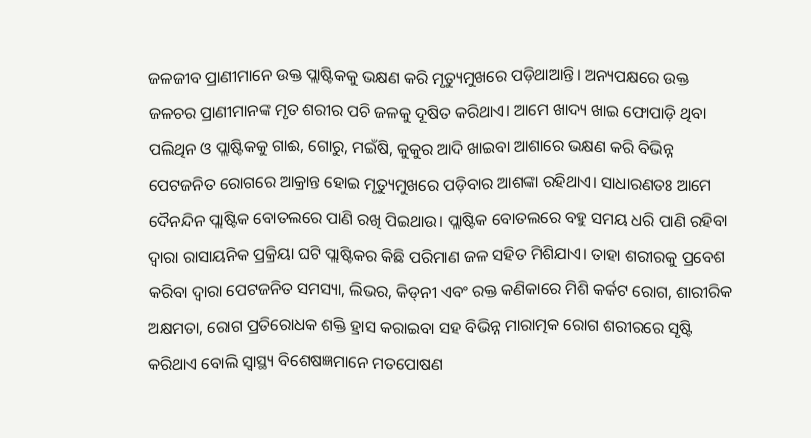ଜଳଜୀବ ପ୍ରାଣୀମାନେ ଉକ୍ତ ପ୍ଲାଷ୍ଟିକକୁ ଭକ୍ଷଣ କରି ମୃତ୍ୟୁମୁଖରେ ପଡ଼ିଥାଆନ୍ତି। ଅନ୍ୟପକ୍ଷରେ ଉକ୍ତ ଜଳଚର ପ୍ରାଣୀମାନଙ୍କ ମୃତ ଶରୀର ପଚି ଜଳକୁ ଦୂଷିତ କରିଥାଏ। ଆମେ ଖାଦ୍ୟ ଖାଇ ଫୋପାଡ଼ି ଥିବା ପଲିଥିନ ଓ ପ୍ଲାଷ୍ଟିକକୁ ଗାଈ, ଗୋରୁ, ମଇଁଷି, କୁକୁର ଆଦି ଖାଇବା ଆଶାରେ ଭକ୍ଷଣ କରି ବିଭିନ୍ନ ପେଟଜନିତ ରୋଗରେ ଆକ୍ରାନ୍ତ ହୋଇ ମୃତ୍ୟୁମୁଖରେ ପଡ଼ିବାର ଆଶଙ୍କା ରହିଥାଏ। ସାଧାରଣତଃ ଆମେ ଦୈନନ୍ଦିନ ପ୍ଲାଷ୍ଟିକ ବୋତଲରେ ପାଣି ରଖି ପିଇଥାଉ। ପ୍ଲାଷ୍ଟିକ ବୋତଲରେ ବହୁ ସମୟ ଧରି ପାଣି ରହିବା ଦ୍ୱାରା ରାସାୟନିକ ପ୍ରକ୍ରିୟା ଘଟି ପ୍ଲାଷ୍ଟିକର କିଛି ପରିମାଣ ଜଳ ସହିତ ମିଶିଯାଏ। ତାହା ଶରୀରକୁ ପ୍ରବେଶ କରିବା ଦ୍ୱାରା ପେଟଜନିତ ସମସ୍ୟା, ଲିଭର, କିଡ୍‌ନୀ ଏବଂ ରକ୍ତ କଣିକାରେ ମିଶି କର୍କଟ ରୋଗ, ଶାରୀରିକ ଅକ୍ଷମତା, ରୋଗ ପ୍ରତିରୋଧକ ଶକ୍ତି ହ୍ରାସ କରାଇବା ସହ ବିଭିନ୍ନ ମାରାତ୍ମକ ରୋଗ ଶରୀରରେ ସୃଷ୍ଟି କରିଥାଏ ବୋଲି ସ୍ବାସ୍ଥ୍ୟ ବିଶେଷଜ୍ଞମାନେ ମତପୋଷଣ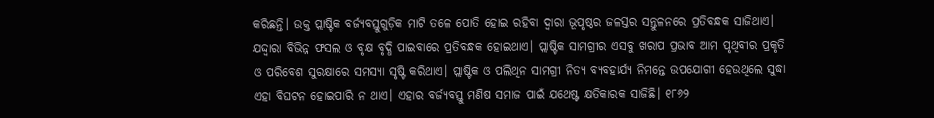କରିଛନ୍ତି। ଉକ୍ତ ପ୍ଲାଷ୍ଟିକ ବର୍ଜ୍ୟବସ୍ତୁଗୁଡ଼ିକ ମାଟି ତଳେ ପୋତି ହୋଇ ରହିବା ଦ୍ୱାରା ଭୂପୃଷ୍ଠର ଜଳସ୍ତର ସନ୍ତୁଳନରେ ପ୍ରତିବନ୍ଧକ ସାଜିଥାଏ। ଯଦ୍ଦ୍ବାରା ବିଭିନ୍ନ ଫସଲ ଓ ବୃକ୍ଷ ବୃଦ୍ଧି ପାଇବାରେ ପ୍ରତିବନ୍ଧକ ହୋଇଥାଏ। ପ୍ଲାଷ୍ଟିକ ସାମଗ୍ରୀର ଏସବୁ ଖରାପ ପ୍ରଭାବ ଆମ ପୃଥିବୀର ପ୍ରକୃତି ଓ ପରିବେଶ ସୁରକ୍ଷାରେ ସମସ୍ୟା ସୃଷ୍ଟି କରିଥାଏ। ପ୍ଲାଷ୍ଟିକ ଓ ପଲିଥିନ ସାମଗ୍ରୀ ନିତ୍ୟ ବ୍ୟବହାର୍ଯ୍ୟ ନିମନ୍ତେ ଉପଯୋଗୀ ହେଉଥିଲେ ସୁଦ୍ଧା ଏହା ବିଘଟନ ହୋଇପାରି ନ ଥାଏ। ଏହାର ବର୍ଜ୍ୟବସ୍ତୁ ମଣିଷ ସମାଜ ପାଇଁ ଯଥେଷ୍ଟ କ୍ଷତିକାରକ ସାଜିଛି। ୧୮୬୨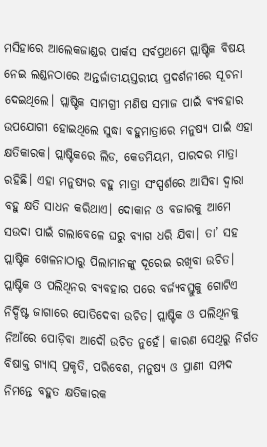ମସିହାରେ ଆଲେକଜାଣ୍ଡର ପାର୍କସ ସର୍ବପ୍ରଥମେ ପ୍ଲାଷ୍ଟିକ ବିଷୟ ନେଇ ଲଣ୍ଡନଠାରେ ଅନ୍ତର୍ଜାତୀୟସ୍ତରୀୟ ପ୍ରଦର୍ଶନୀରେ ସୂଚନା ଦେଇଥିଲେ। ପ୍ଲାଷ୍ଟିକ ସାମଗ୍ରୀ ମଣିଷ ସମାଜ ପାଇଁ ବ୍ୟବହାର ଉପଯୋଗୀ ହୋଇଥିଲେ ସୁଦ୍ଧା ବହୁମାତ୍ରାରେ ମନୁଷ୍ୟ ପାଇଁ ଏହା କ୍ଷତିକାରକ। ପ୍ଲାଷ୍ଟିକରେ ଲିଡ, କେଡମିୟମ, ପାରଦର ମାତ୍ରା ରହିଛି। ଏହା ମନୁଷ୍ୟର ବହୁ ମାତ୍ରା ସଂସ୍ପର୍ଶରେ ଆସିବା ଦ୍ୱାରା ବହୁ କ୍ଷତି ସାଧନ କରିଥାଏ। ଦୋକାନ ଓ ବଜାରକୁ ଆମେ ସଉଦା ପାଇଁ ଗଲାବେଳେ ଘରୁ ବ୍ୟାଗ ଧରି ଯିବା। ତା’ ସହ ପ୍ଲାଷ୍ଟିକ ଖେଳନାଠାରୁ ପିଲାମାନଙ୍କୁ ଦୂରେଇ ରଖିବା ଉଚିତ। ପ୍ଲାଷ୍ଟିକ ଓ ପଲିଥିନର ବ୍ୟବହାର ପରେ ବର୍ଜ୍ୟବସ୍ତୁକୁ ଗୋଟିଏ ନିର୍ଦ୍ଦିଷ୍ଟ ଜାଗାରେ ପୋତିଦେବା ଉଚିତ। ପ୍ଲାଷ୍ଟିକ ଓ ପଲିଥିନକୁ ନିଆଁରେ ପୋଡ଼ିବା ଆଦୌ ଉଚିତ ନୁହେଁ। କାରଣ ସେଥିରୁ ନିର୍ଗତ ବିଷାକ୍ତ ଗ୍ୟାସ୍‌ ପ୍ରକୃତି, ପରିବେଶ, ମନୁଷ୍ୟ ଓ ପ୍ରାଣୀ ସମ୍ପଦ ନିମନ୍ତେ ବହୁତ କ୍ଷତିକାରକ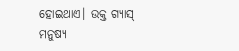ହୋଇଥାଏ। ଉକ୍ତ ଗ୍ୟାସ୍‌ ମନୁଷ୍ୟ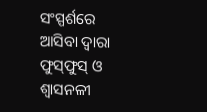ସଂସ୍ପର୍ଶରେ ଆସିବା ଦ୍ୱାରା ଫୁସ୍‌ଫୁସ୍‌ ଓ ଶ୍ୱାସନଳୀ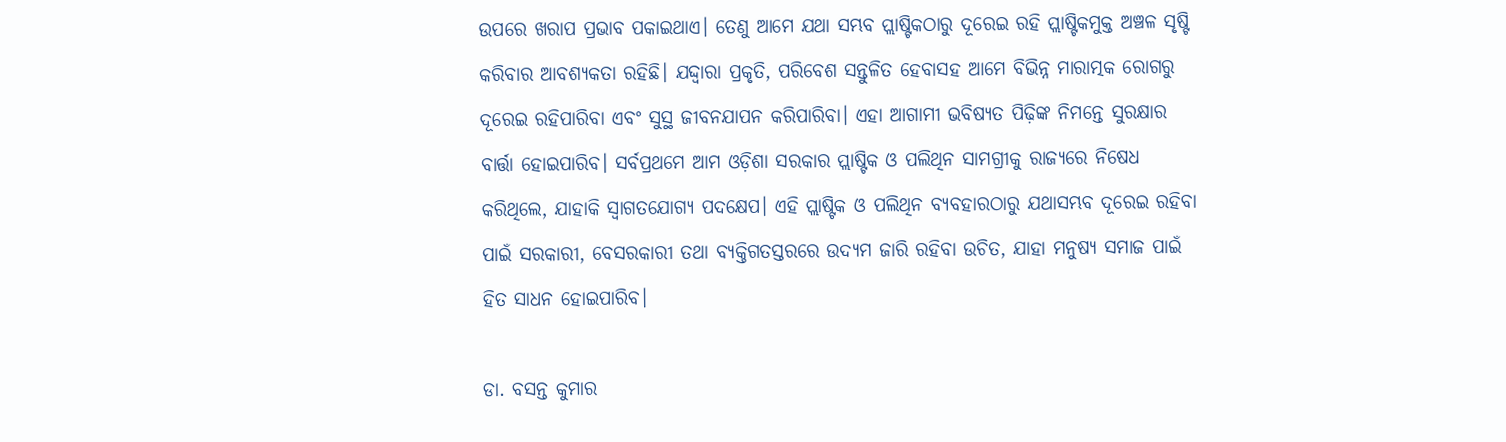ଉପରେ ଖରାପ ପ୍ରଭାବ ପକାଇଥାଏ। ତେଣୁ ଆମେ ଯଥା ସମ୍ଭବ ପ୍ଲାଷ୍ଟିକଠାରୁ ଦୂରେଇ ରହି ପ୍ଲାଷ୍ଟିକମୁକ୍ତ ଅଞ୍ଚଳ ସୃଷ୍ଟି କରିବାର ଆବଶ୍ୟକତା ରହିଛି। ଯଦ୍ଦ୍ବାରା ପ୍ରକୃତି, ପରିବେଶ ସନ୍ତୁଳିତ ହେବାସହ ଆମେ ବିଭିନ୍ନ ମାରାତ୍ମକ ରୋଗରୁ ଦୂରେଇ ରହିପାରିବା ଏବଂ ସୁସ୍ଥ ଜୀବନଯାପନ କରିପାରିବା। ଏହା ଆଗାମୀ ଭବିଷ୍ୟତ ପିଢ଼ିଙ୍କ ନିମନ୍ତେ ସୁରକ୍ଷାର ବାର୍ତ୍ତା ହୋଇପାରିବ। ସର୍ବପ୍ରଥମେ ଆମ ଓଡ଼ିଶା ସରକାର ପ୍ଲାଷ୍ଟିକ ଓ ପଲିଥିନ ସାମଗ୍ରୀକୁ ରାଜ୍ୟରେ ନିଷେଧ କରିଥିଲେ, ଯାହାକି ସ୍ବାଗତଯୋଗ୍ୟ ପଦକ୍ଷେପ। ଏହି ପ୍ଲାଷ୍ଟିକ ଓ ପଲିଥିନ ବ୍ୟବହାରଠାରୁ ଯଥାସମ୍ଭବ ଦୂରେଇ ରହିବା ପାଇଁ ସରକାରୀ, ବେସରକାରୀ ତଥା ବ୍ୟକ୍ତିଗତସ୍ତରରେ ଉଦ୍ୟମ ଜାରି ରହିବା ଉଚିତ, ଯାହା ମନୁଷ୍ୟ ସମାଜ ପାଇଁ ହିତ ସାଧନ ହୋଇପାରିବ।

ଡା. ବସନ୍ତ କୁମାର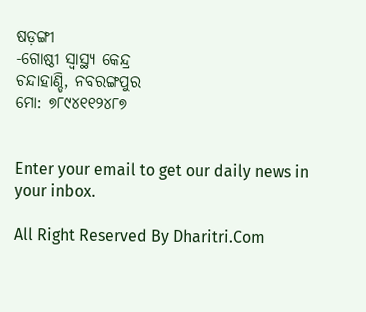ଷଡ଼ଙ୍ଗୀ
-ଗୋଷ୍ଠୀ ସ୍ବାସ୍ଥ୍ୟ କେନ୍ଦ୍ର
ଚନ୍ଦାହାଣ୍ଡି, ନବରଙ୍ଗପୁର
ମୋ: ୭୮୯୪୧୧୨୪୮୭


Enter your email to get our daily news in your inbox.

All Right Reserved By Dharitri.Com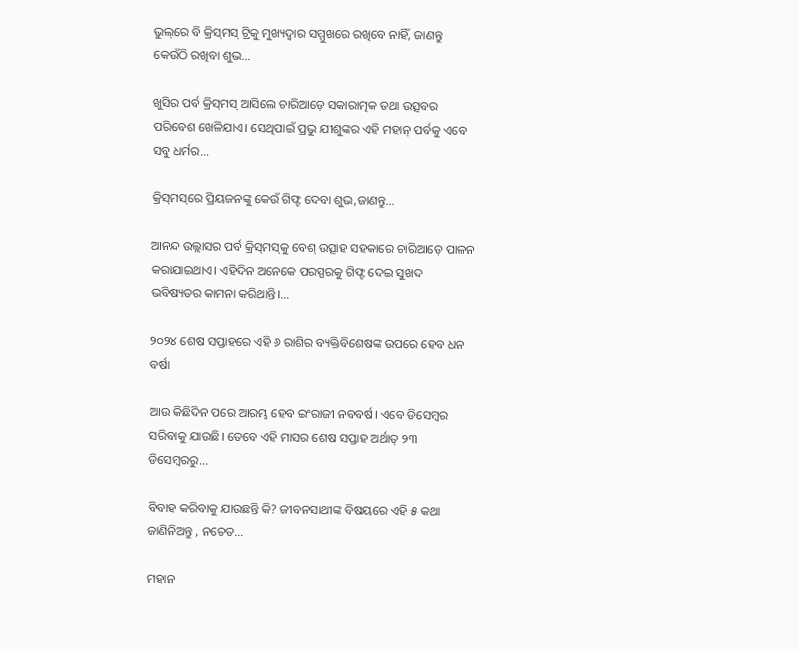ଭୁଲ୍‌ରେ ବି କ୍ରିସ୍‌ମସ୍‌ ଟ୍ରିକୁ ମୁଖ୍ୟଦ୍ୱାର ସମ୍ମୁଖରେ ରଖିବେ ନାହିଁ, ଜାଣନ୍ତୁ କେଉଁଠି ରଖିବା ଶୁଭ…

ଖୁସିର ପର୍ବ କ୍ରିସ୍‌ମସ୍‌ ଆସିଲେ ଚାରିଆଡ଼େ ସକାରାତ୍ମକ ତଥା ଉତ୍ସବର ପରିବେଶ ଖେଳିଯାଏ। ସେଥିପାଇଁ ପ୍ରଭୁ ଯୀଶୁଙ୍କର ଏହି ମହାନ୍‌ ପର୍ବକୁ ଏବେ ସବୁ ଧର୍ମର...

କ୍ରିସ୍‌ମସ୍‌ରେ ପ୍ରିୟଜନଙ୍କୁ କେଉଁ ଗିଫ୍ଟ ଦେବା ଶୁଭ,ଜାଣନ୍ତୁ…

ଆନନ୍ଦ ଉଲ୍ଲାସର ପର୍ବ କ୍ରିସ୍‌ମସ୍‌କୁ ବେଶ୍‌ ଉତ୍ସାହ ସହକାରେ ଚାରିଆଡ଼େ ପାଳନ କରାଯାଇଥାଏ। ଏହିଦିନ ଅନେକେ ପରସ୍ପରକୁ ଗିଫ୍ଟ ଦେଇ ସୁଖଦ ଭବିଷ୍ୟତର କାମନା କରିଥାନ୍ତି।...

୨୦୨୪ ଶେଷ ସପ୍ତାହରେ ଏହି ୬ ରାଶିର ବ୍ୟକ୍ତିବିଶେଷଙ୍କ ଉପରେ ହେବ ଧନ ବର୍ଷା

ଆଉ କିଛିଦିନ ପରେ ଆରମ୍ଭ ହେବ ଇଂରାଜୀ ନବବର୍ଷ। ଏବେ ଡିସେମ୍ବର ସରିବାକୁ ଯାଉଛି। ତେବେ ଏହି ମାସର ଶେଷ ସପ୍ତାହ ଅର୍ଥାତ୍‌ ୨୩ ଡିସେମ୍ବରରୁ...

ବିବାହ କରିବାକୁ ଯାଉଛନ୍ତି କି? ଜୀବନସାଥୀଙ୍କ ବିଷୟରେ ଏହି ୫ କଥା ଜାଣିନିଅନ୍ତୁ , ନଚେତ…

ମହାନ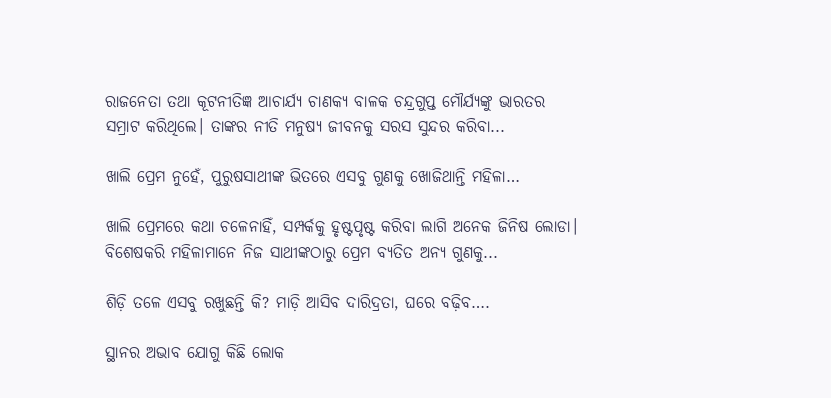ରାଜନେତା ତଥା କୂଟନୀତିଜ୍ଞ ଆଚାର୍ଯ୍ୟ ଚାଣକ୍ୟ ବାଳକ ଚନ୍ଦ୍ରଗୁପ୍ତ ମୌର୍ଯ୍ୟଙ୍କୁ ଭାରତର ସମ୍ରାଟ କରିଥିଲେ। ତାଙ୍କର ନୀତି ମନୁଷ୍ୟ ଜୀବନକୁ ସରସ ସୁନ୍ଦର କରିବା...

ଖାଲି ପ୍ରେମ ନୁହେଁ, ପୁରୁଷସାଥୀଙ୍କ ଭିତରେ ଏସବୁ ଗୁଣକୁ ଖୋଜିଥାନ୍ତି ମହିଳା…

ଖାଲି ପ୍ରେମରେ କଥା ଚଳେନାହିଁ, ସମ୍ପର୍କକୁ ହୃଷ୍ଟପୃଷ୍ଟ କରିବା ଲାଗି ଅନେକ ଜିନିଷ ଲୋଡା। ବିଶେଷକରି ମହିଳାମାନେ ନିଜ ସାଥୀଙ୍କଠାରୁ ପ୍ରେମ ବ୍ୟତିତ ଅନ୍ୟ ଗୁଣକୁ...

ଶିଡ଼ି ତଳେ ଏସବୁ ରଖୁଛନ୍ତି କି? ମାଡ଼ି ଆସିବ ଦାରିଦ୍ରତା, ଘରେ ବଢ଼ିବ….

ସ୍ଥାନର ଅଭାବ ଯୋଗୁ କିଛି ଲୋକ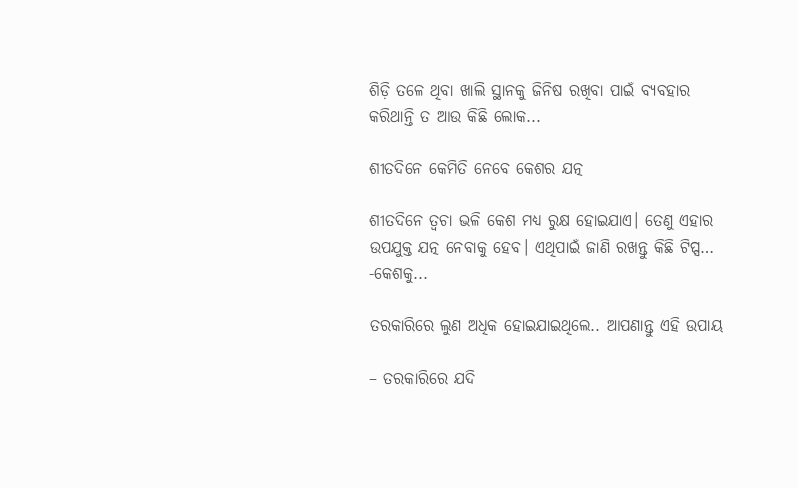ଶିଡ଼ି ତଳେ ଥିବା ଖାଲି ସ୍ଥାନକୁ ଜିନିଷ ରଖିବା ପାଇଁ ବ୍ୟବହାର କରିଥାନ୍ତି ତ ଆଉ କିଛି ଲୋକ...

ଶୀତଦିନେ କେମିତି ନେବେ କେଶର ଯତ୍ନ

ଶୀତଦିନେ ତ୍ୱଚା ଭଳି କେଶ ମଧ୍ୟ ରୁକ୍ଷ ହୋଇଯାଏ। ତେଣୁ ଏହାର ଉପଯୁକ୍ତ ଯତ୍ନ ନେବାକୁ ହେବ। ଏଥିପାଇଁ ଜାଣି ରଖନ୍ତୁ କିଛି ଟିପ୍ସ… -କେଶକୁ...

ତରକାରିରେ ଲୁଣ ଅଧିକ ହୋଇଯାଇଥିଲେ.. ଆପଣାନ୍ତୁ ଏହି ଉପାୟ

– ତରକାରିରେ ଯଦି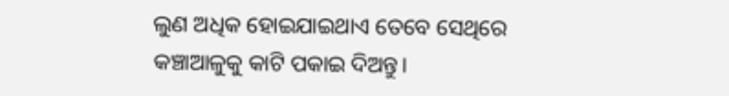ଲୁଣ ଅଧିକ ହୋଇଯାଇଥାଏ ତେବେ ସେଥିରେ କଞ୍ଚାଆଳୁକୁ କାଟି ପକାଇ ଦିଅନ୍ତୁ।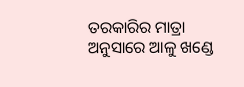ତରକାରିର ମାତ୍ରା ଅନୁସାରେ ଆଳୁ ଖଣ୍ଡେ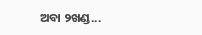ଅବା ୨ଖଣ୍ଡ...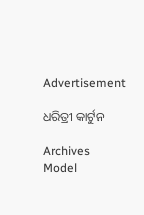Advertisement

ଧରିତ୍ରୀ କାର୍ଟୁନ

Archives
Model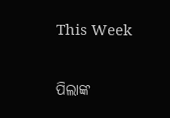This Week

ପିଲାଙ୍କ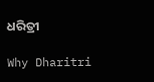ଧରିତ୍ରୀ

Why Dharitri